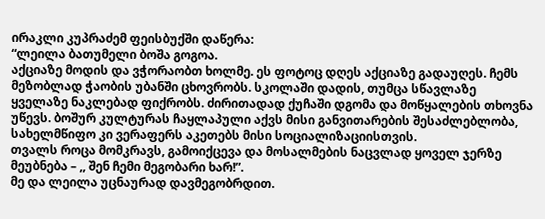ირაკლი კუპრაძემ ფეისბუქში დაწერა:
“ლეილა ბათუმელი ბოშა გოგოა.
აქციაზე მოდის და ვჭორაობთ ხოლმე. ეს ფოტოც დღეს აქციაზე გადაუღეს. ჩემს მეზობლად ჭაობის უბანში ცხოვრობს. სკოლაში დადის, თუმცა სწავლაზე ყველაზე ნაკლებად ფიქრობს. ძირითადად ქუჩაში დგომა და მოწყალების თხოვნა უწევს. ბოშურ კულტურას ჩაყლაპული აქვს მისი განვითარების შესაძლებლობა, სახელმწიფო კი ვერაფერს აკეთებს მისი სოციალიზაციისთვის.
თვალს როცა მომკრავს, გამოიქცევა და მოსალმების ნაცვლად ყოველ ჯერზე მეუბნება – ,, შენ ჩემი მეგობარი ხარ!”.
მე და ლეილა უცნაურად დავმეგობრდით.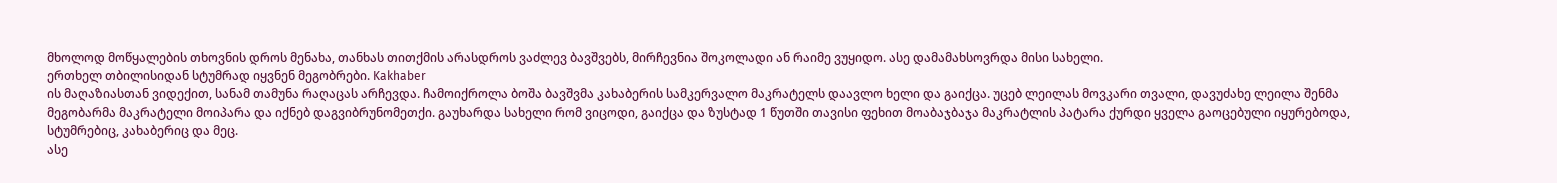მხოლოდ მოწყალების თხოვნის დროს მენახა, თანხას თითქმის არასდროს ვაძლევ ბავშვებს, მირჩევნია შოკოლადი ან რაიმე ვუყიდო. ასე დამამახსოვრდა მისი სახელი.
ერთხელ თბილისიდან სტუმრად იყვნენ მეგობრები. Kakhaber
ის მაღაზიასთან ვიდექით, სანამ თამუნა რაღაცას არჩევდა. ჩამოიქროლა ბოშა ბავშვმა კახაბერის სამკერვალო მაკრატელს დაავლო ხელი და გაიქცა. უცებ ლეილას მოვკარი თვალი, დავუძახე ლეილა შენმა მეგობარმა მაკრატელი მოიპარა და იქნებ დაგვიბრუნომეთქი. გაუხარდა სახელი რომ ვიცოდი, გაიქცა და ზუსტად 1 წუთში თავისი ფეხით მოაბაჯბაჯა მაკრატლის პატარა ქურდი ყველა გაოცებული იყურებოდა, სტუმრებიც, კახაბერიც და მეც.
ასე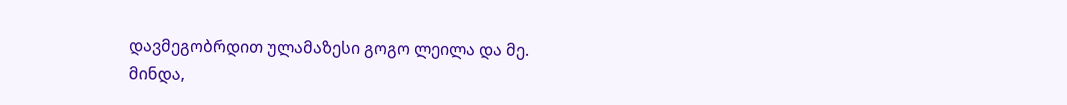დავმეგობრდით ულამაზესი გოგო ლეილა და მე.
მინდა,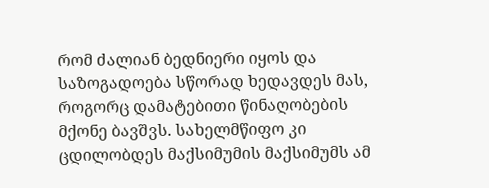რომ ძალიან ბედნიერი იყოს და საზოგადოება სწორად ხედავდეს მას, როგორც დამატებითი წინაღობების მქონე ბავშვს. სახელმწიფო კი ცდილობდეს მაქსიმუმის მაქსიმუმს ამ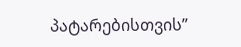პატარებისთვის”